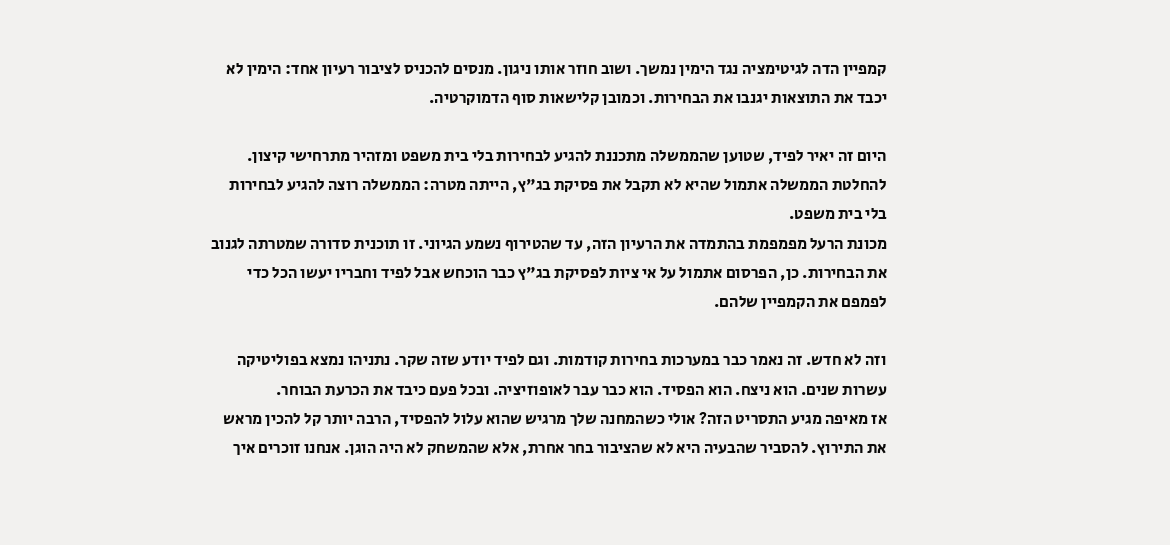קמפיין הדה לגיטימציה נגד הימין נמשך. ושוב חוזר אותו ניגון. מנסים להכניס לציבור רעיון אחד: הימין לא יכבד את התוצאות יגנבו את הבחירות. וכמובן קלישאות סוף הדמוקרטיה.

היום זה יאיר לפיד, שטוען שהממשלה מתכננת להגיע לבחירות בלי בית משפט ומזהיר מתרחישי קיצון. להחלטת הממשלה אתמול שהיא לא תקבל את פסיקת בג"ץ, הייתה מטרה: הממשלה רוצה להגיע לבחירות בלי בית משפט.
מכונת הרעל מפמפמת בהתמדה את הרעיון הזה, עד שהטירוף נשמע הגיוני. זו תוכנית סדורה שמטרתה לגנוב את הבחירות. כן, הפרסום אתמול על אי ציות לפסיקת בג"ץ כבר הוכחש אבל לפיד וחבריו יעשו הכל כדי לפמפם את הקמפיין שלהם.

וזה לא חדש. זה נאמר כבר במערכות בחירות קודמות. וגם לפיד יודע שזה שקר. נתניהו נמצא בפוליטיקה עשרות שנים. הוא ניצח. הוא הפסיד. הוא כבר עבר לאופוזיציה. ובכל פעם כיבד את הכרעת הבוחר.
אז מאיפה מגיע התסריט הזה? אולי כשהמחנה שלך מרגיש שהוא עלול להפסיד, הרבה יותר קל להכין מראש את התירוץ. להסביר שהבעיה היא לא שהציבור בחר אחרת, אלא שהמשחק לא היה הוגן. אנחנו זוכרים איך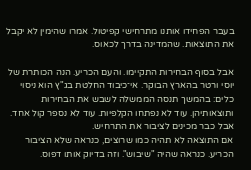בעבר הפחידו אותנו מתרחישי קפיטול. אמרו שהימין לא יקבל את התוצאות. שהמדינה בדרך לכאוס.

אבל בסוף הבחירות התקיימו. והעם הכריע. הנה הכותרת של יוסי ורטר בהארץ הבוקר. אי־כיבוד החלטת בג"ץ הוא ניסוי כלים: בהמשך תנסה הממשלה לשבש את הבחירות ותוצאותיהן. עוד לא נפתחו הקלפיות. עוד לא נספר קול אחד. אבל כבר מכינים לציבור את התרחיש.
אם התוצאה לא תהיה כמו שרוצים, כנראה שלא הציבור הכריע. כנראה שהיה "שיבוש". וזה בדיוק אותו דפוס.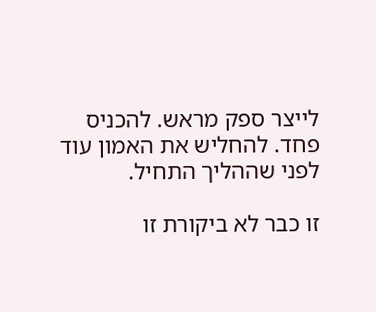לייצר ספק מראש. להכניס פחד. להחליש את האמון עוד לפני שההליך התחיל.

זו כבר לא ביקורת זו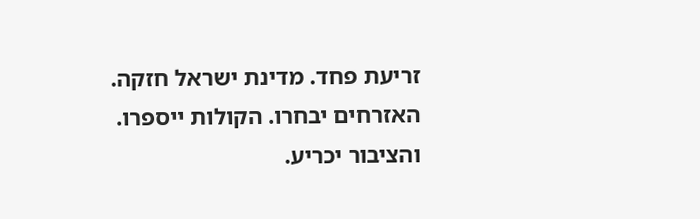זריעת פחד. מדינת ישראל חזקה. האזרחים יבחרו. הקולות ייספרו. והציבור יכריע.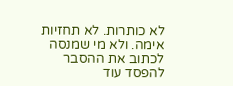לא כותרות. לא תחזיות אימה. ולא מי שמנסה לכתוב את ההסבר להפסד עוד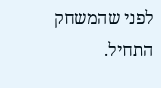לפני שהמשחק התחיל.